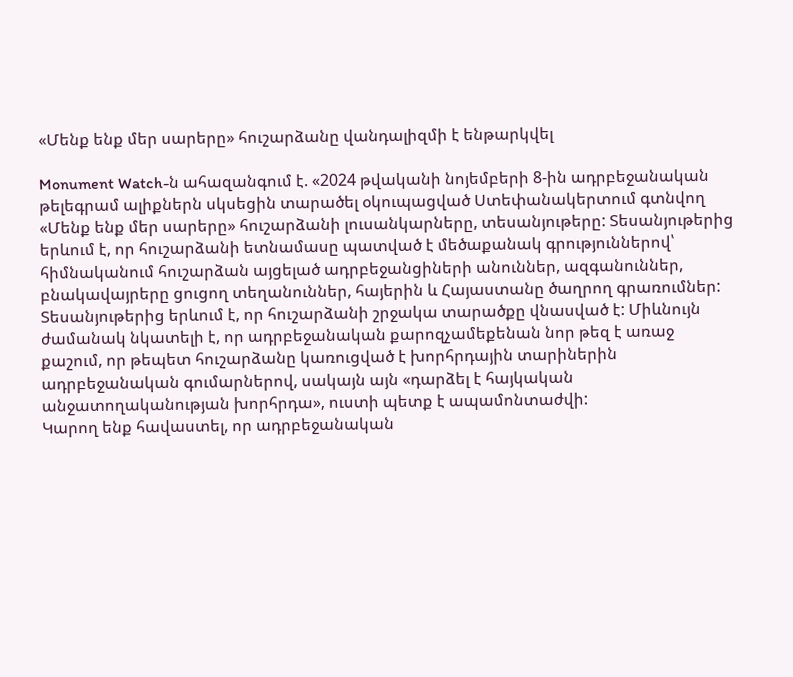«Մենք ենք մեր սարերը» հուշարձանը վանդալիզմի է ենթարկվել

Monument Watch-ն ահազանգում է. «2024 թվականի նոյեմբերի 8-ին ադրբեջանական թելեգրամ ալիքներն սկսեցին տարածել օկուպացված Ստեփանակերտում գտնվող «Մենք ենք մեր սարերը» հուշարձանի լուսանկարները, տեսանյութերը: Տեսանյութերից երևում է, որ հուշարձանի ետնամասը պատված է մեծաքանակ գրություններով՝ հիմնականում հուշարձան այցելած ադրբեջանցիների անուններ, ազգանուններ, բնակավայրերը ցուցող տեղանուններ, հայերին և Հայաստանը ծաղրող գրառումներ: Տեսանյութերից երևում է, որ հուշարձանի շրջակա տարածքը վնասված է: Միևնույն ժամանակ նկատելի է, որ ադրբեջանական քարոզչամեքենան նոր թեզ է առաջ քաշում, որ թեպետ հուշարձանը կառուցված է խորհրդային տարիներին ադրբեջանական գումարներով, սակայն այն «դարձել է հայկական անջատողականության խորհրդա», ուստի պետք է ապամոնտաժվի:
Կարող ենք հավաստել, որ ադրբեջանական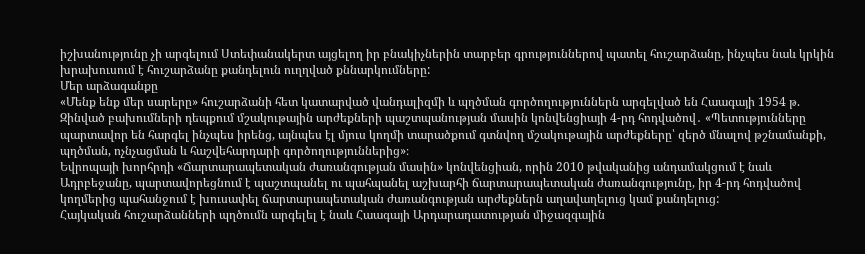իշխանությունը չի արգելում Ստեփանակերտ այցելող իր բնակիչներին տարբեր գրություններով պատել հուշարձանը, ինչպես նաև կրկին խրախուսում է հուշարձանը քանդելուն ուղղված քննարկումները:
Մեր արձագանքը
«Մենք ենք մեր սարերը» հուշարձանի հետ կատարված վանդալիզմի և պղծման գործողություններն արգելված են Հաագայի 1954 թ. Զինված բախումների դեպքում մշակութային արժեքների պաշտպանության մասին կոնվենցիայի 4-րդ հոդվածով․ «Պետությունները պարտավոր են հարգել ինչպես իրենց, այնպես էլ մյուս կողմի տարածքում գտնվող մշակութային արժեքները՝ զերծ մնալով թշնամանքի, պղծման, ոչնչացման և հաշվեհարդարի գործողություններից»։
Եվրոպայի խորհրդի «Ճարտարապետական ժառանգության մասին» կոնվենցիան, որին 2010 թվականից անդամակցում է նաև Ադրբեջանը, պարտավորեցնում է պաշտպանել ու պահպանել աշխարհի ճարտարապետական ժառանգությունը, իր 4-րդ հոդվածով կողմերից պահանջում է խուսափել ճարտարապետական ժառանգության արժեքներն աղավաղելուց կամ քանդելուց:
Հայկական հուշարձանների պղծումն արգելել է նաև Հաագայի Արդարադատության միջազգային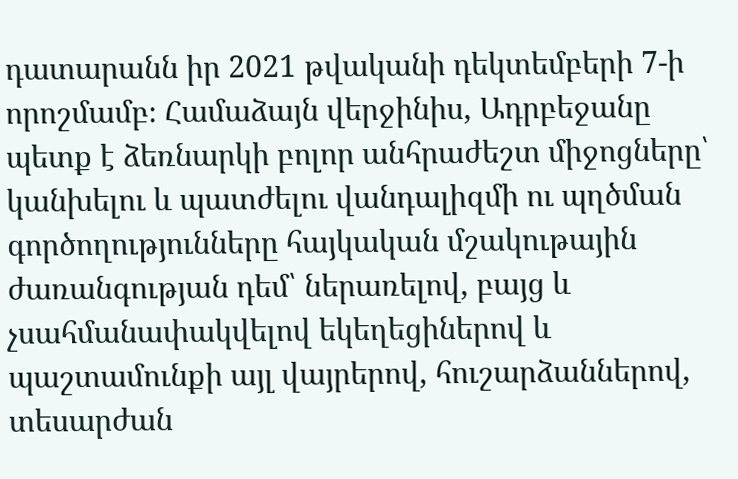դատարանն իր 2021 թվականի դեկտեմբերի 7-ի որոշմամբ։ Համաձայն վերջինիս, Ադրբեջանը պետք է ձեռնարկի բոլոր անհրաժեշտ միջոցները՝ կանխելու և պատժելու վանդալիզմի ու պղծման գործողությունները հայկական մշակութային ժառանգության դեմ՝ ներառելով, բայց և չսահմանափակվելով եկեղեցիներով և պաշտամունքի այլ վայրերով, հուշարձաններով, տեսարժան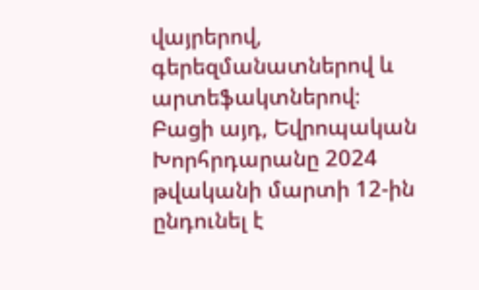վայրերով, գերեզմանատներով և արտեֆակտներով։
Բացի այդ, Եվրոպական Խորհրդարանը 2024 թվականի մարտի 12-ին ընդունել է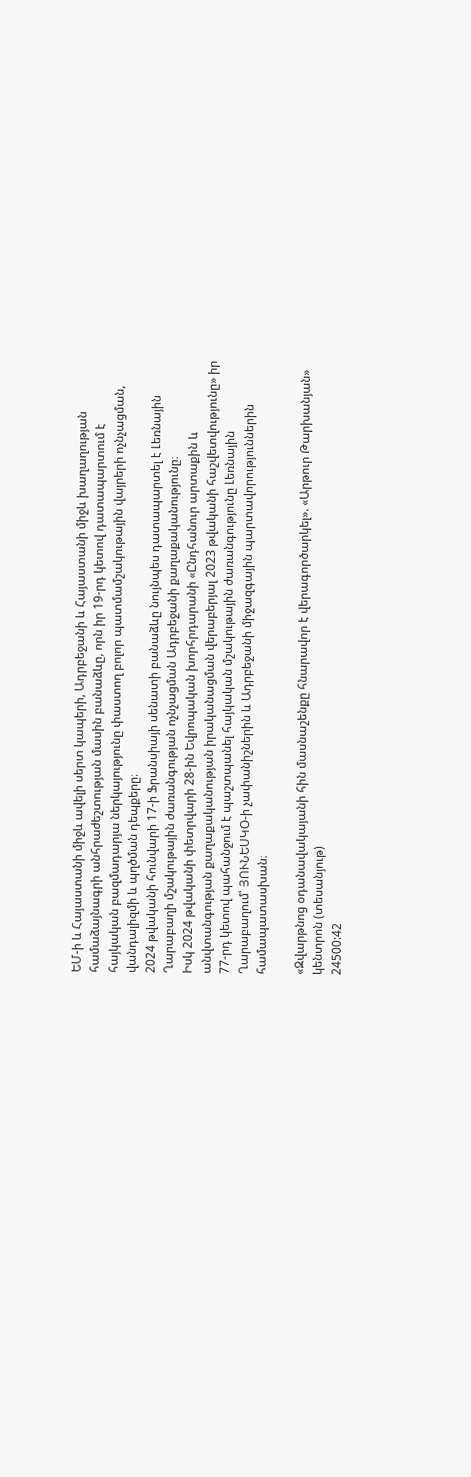ԵՄ-ի և Հայաստանի միջև ավելի սերտ կապերի, Ադրբեջանի և Հայաստանի միջև խաղաղության համաձայնագրի անհրաժեշտության մասին բանաձևը, որն իր 19-րդ կետով դատապարտում է հայկական բազմադարյա ներկայությունը փաստող բոլոր պատմամշակութային վայրերի ոչնչացման, վանդալիզմի և պղծման դեպքերը։
2024 թվականի հունվարի 17-ի Ֆրանսիայի սենատի բանաձևը նույնպես դատապարտել է Լեռնային Ղարաբաղի մշակութային ժառանգության ոչնչացման Ադրբեջանի քաղաքականությունը։
Իսկ 2024 թվականի փետրվարի 28-ին Եվրոպական խորհրդարանի «Ընդհանուր արտաքին և անվտանգության քաղաքականության իրականացման վերաբերյալ 2023 թվականի հաշվետվությունը» իր 77-րդ կետով պահանջում է պաշտպանել հայկական մշակութային ժառանգությունը Լեռնային Ղարաբաղում՝ ՅՈՒՆԵՍԿՕ-ի չափանիշներին և Ադրբեջանի միջազգային պարտավորություններին համապատասխան։

«Զվարթնոց օդանավակայանի հին մասնաշենքը հնարավոր է վերագործարկել». «Արթուր Թարխանյան» կենտրոն (տեսանյութ)
24500:42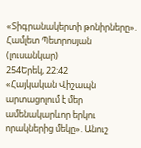«Տիգրանակերտի թոնիրները». Համլետ Պետրոսյան (լուսանկար)
254Երեկ, 22:42
«Հայկական Վիշապն արտացոլում է մեր ամենակարևոր երկու որակներից մեկը». Անուշ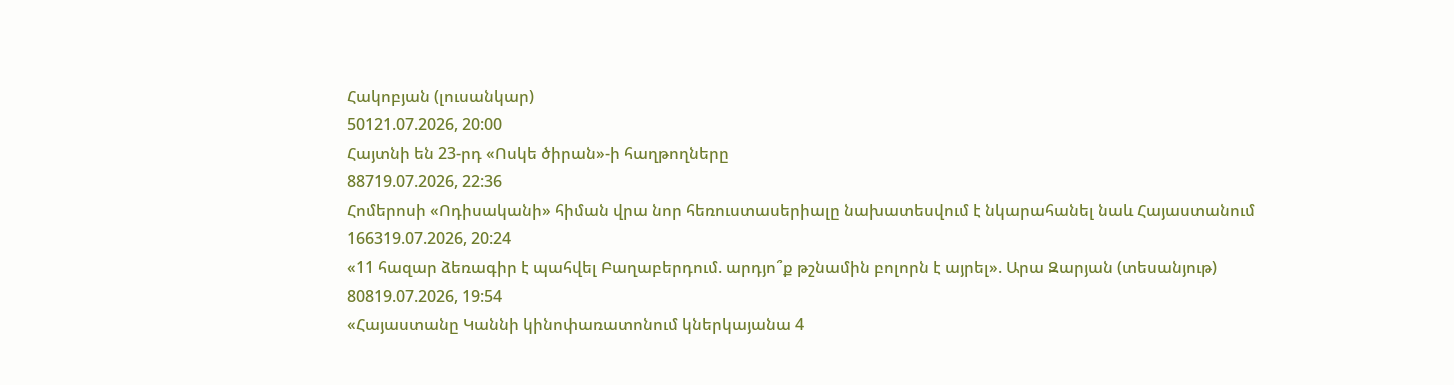Հակոբյան (լուսանկար)
50121.07.2026, 20:00
Հայտնի են 23-րդ «Ոսկե ծիրան»-ի հաղթողները
88719.07.2026, 22:36
Հոմերոսի «Ոդիսականի» հիման վրա նոր հեռուստասերիալը նախատեսվում է նկարահանել նաև Հայաստանում
166319.07.2026, 20:24
«11 հազար ձեռագիր է պահվել Բաղաբերդում. արդյո՞ք թշնամին բոլորն է այրել». Արա Զարյան (տեսանյութ)
80819.07.2026, 19:54
«Հայաստանը Կաննի կինոփառատոնում կներկայանա 4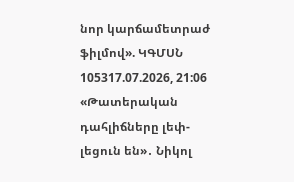նոր կարճամետրաժ ֆիլմով». ԿԳՄՍՆ
105317.07.2026, 21:06
«Թատերական դահլիճները լեփ-լեցուն են»․ Նիկոլ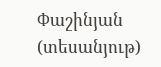Փաշինյան (տեսանյութ)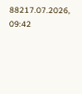88217.07.2026, 09:42